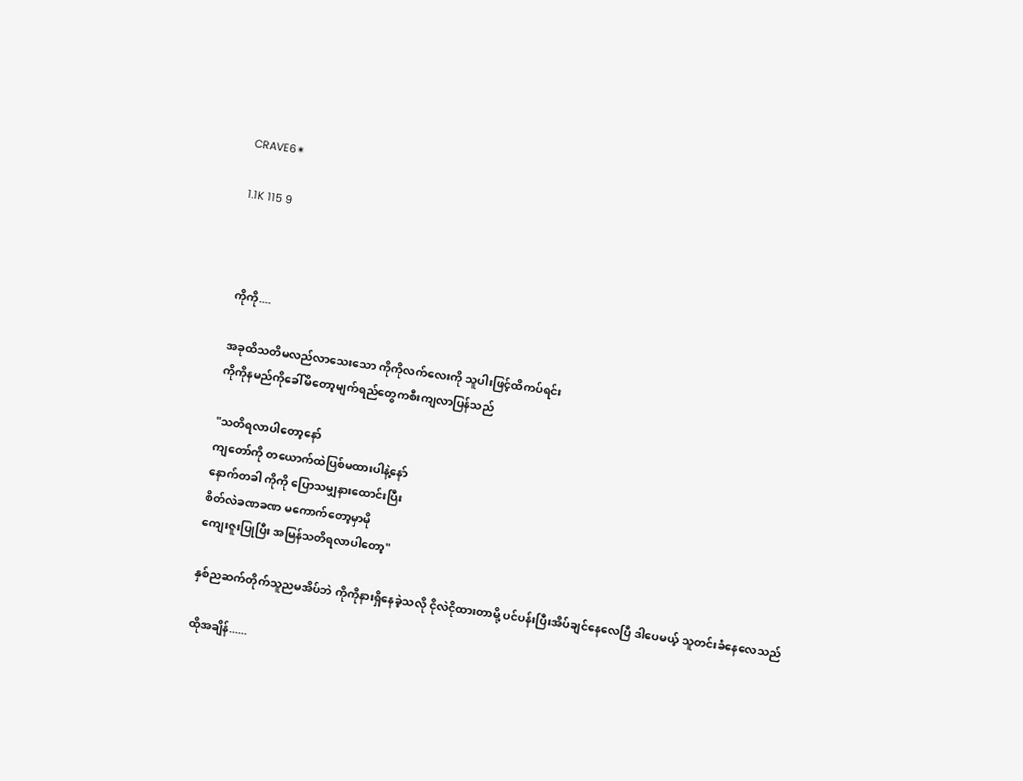CRAVE6✴

1.1K 115 9



ကိုကို....

အခုထိသတိမလည်လာသေးသော ကိုကိုလက်လေးကို သူပါးဖြင့်ထိကပ်ရင်း
ကိုကိုနမည်ကိုခေါ်မိတော့မျက်ရည်တွေကစီးကျလာပြန်သည်

"သတိရလာပါတော့နော်
ကျတော်ကို တယောက်ထဲပြစ်မထားပါနဲ့နော်
နောက်တခါ ကိုကို ပြောသမျှနားထောင်းပြီး
စိတ်လဲခဏခဏ မကောက်တော့မှာမို
ကျေးဇူးပြုပြီး အမြန်သတိရလာပါတော့"

နှစ်ညဆက်တိုက်သူညမအိပ်ဘဲ ကိုကိုနားရှိနေခဲ့သလို ငိုလဲငိုထားတာမို့ ပင်ပန်းပြီးအိပ်ချင်နေလေပြီ ဒါပေမယ့် သူတင်းခံနေလေသည်

ထိုအချိန်......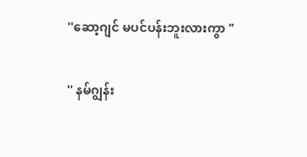''ဆော့ဂျင် မပင်ပန်းဘူးလားကွာ "

'' နမ်ဂျွန်း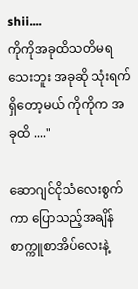shii....
ကိုကိုအခုထိသတိမရသေးဘူး အခုဆို သုံးရက်ရှိတော့မယ် ကိုကိုက အခုထိ ...."

ဆောဂျင်ငိုသံလေးစွက်ကာ ပြောသည့်အချိန်
စာက္ကူစာအိပ်လေးနဲ့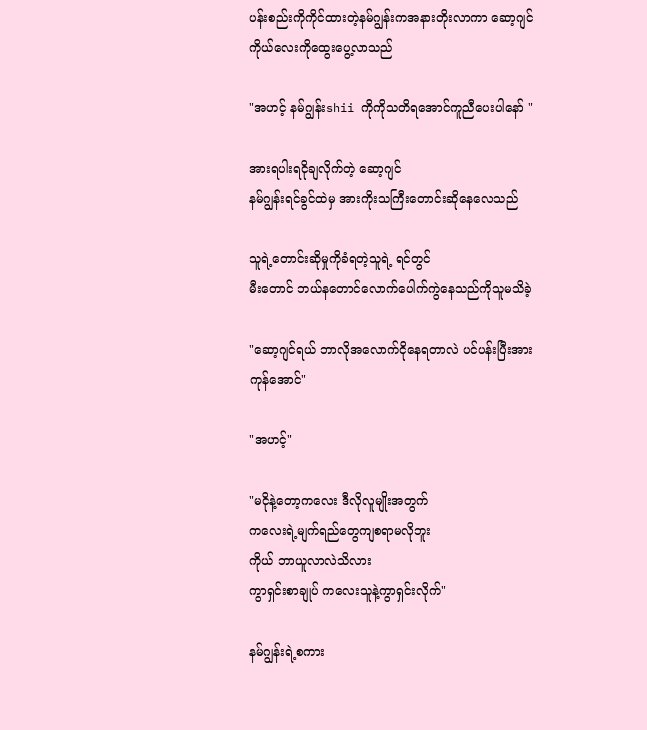ပန်းစည်းကိုကိုင်ထားတဲ့နမ်ဂျွန်းကအနားတိုးလာကာ ဆော့ဂျင်ကိုယ်လေးကိုထွေးပွေ့လာသည်

"အဟင့် နမ်ဂျွန်းshii ကိုကိုသတိရအောင်ကူညီပေးပါနော် "

အားရပါးရငိုချလိုက်တဲ့ ဆော့ဂျင်
နမ်ဂျွန်းရင်ခွင်ထဲမှ အားကိုးသကြီးတောင်းဆိုနေလေသည်

သူရဲ့တောင်းဆိုမှုကိုခံရတဲ့သူရဲ့ ရင်တွင်
မီးတောင် ဘယ်နတောင်လောက်ပေါက်ကွဲနေသည်ကိုသူမသိခဲ့

"ဆော့ဂျင်ရယ် ဘာလိုအလောက်ငိုနေရတာလဲ ပင်ပန်းပြီးအားကုန်အောင်"

"အဟင့်"

"မငိုနဲ့တော့ကလေး ဒီလိုလူမျိုးအတွက်
ကလေးရဲ့မျက်ရည်တွေကျစရာမလိုဘူး
ကိုယ် ဘာယူလာလဲသိလား
ကွာရှင်းစာချုပ် ကလေးသူနဲ့ကွာရှင်းလိုက်"

နမ်ဂျွန်းရဲ့စကား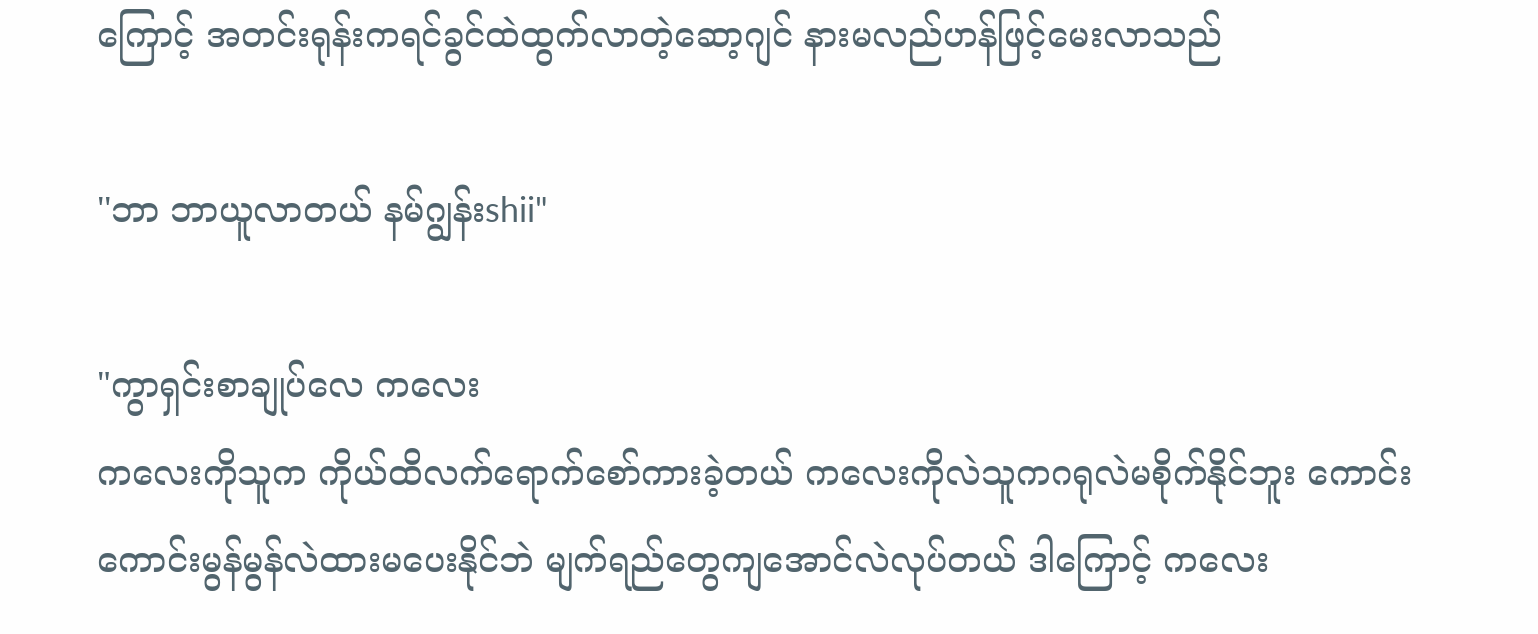ကြောင့် အတင်းရုန်းကရင်ခွင်ထဲထွက်လာတဲ့ဆော့ဂျင် နားမလည်ဟန်ဖြင့်မေးလာသည်

''ဘာ ဘာယူလာတယ် နမ်ဂျွန်းshii"

"ကွာရှင်းစာချုပ်လေ ကလေး
ကလေးကိုသူက ကိုယ်ထိလက်ရောက်စော်ကားခဲ့တယ် ကလေးကိုလဲသူကဂရုလဲမစိုက်နိုင်ဘူး ကောင်းကောင်းမွန်မွန်လဲထားမပေးနိုင်ဘဲ မျက်ရည်တွေကျအောင်လဲလုပ်တယ် ဒါကြောင့် ကလေး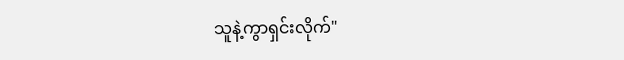သူနဲ့ကွာရှင်းလိုက်"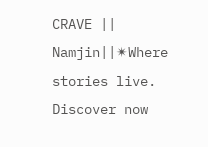CRAVE || Namjin||✴Where stories live. Discover now